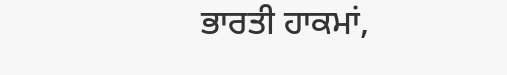ਭਾਰਤੀ ਹਾਕਮਾਂ,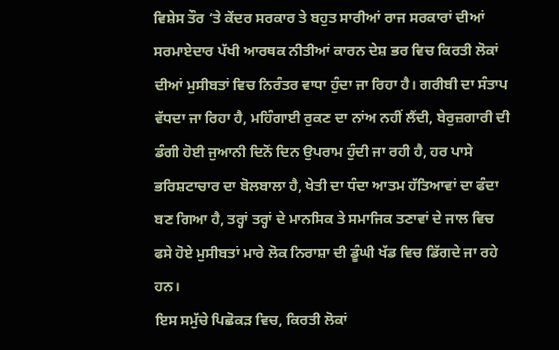ਵਿਸ਼ੇਸ ਤੌਰ ‘ਤੇ ਕੇਂਦਰ ਸਰਕਾਰ ਤੇ ਬਹੁਤ ਸਾਰੀਆਂ ਰਾਜ ਸਰਕਾਰਾਂ ਦੀਆਂ ਸਰਮਾਏਦਾਰ ਪੱਖੀ ਆਰਥਕ ਨੀਤੀਆਂ ਕਾਰਨ ਦੇਸ਼ ਭਰ ਵਿਚ ਕਿਰਤੀ ਲੋਕਾਂ ਦੀਆਂ ਮੁਸੀਬਤਾਂ ਵਿਚ ਨਿਰੰਤਰ ਵਾਧਾ ਹੁੰਦਾ ਜਾ ਰਿਹਾ ਹੈ। ਗਰੀਬੀ ਦਾ ਸੰਤਾਪ ਵੱਧਦਾ ਜਾ ਰਿਹਾ ਹੈ, ਮਹਿੰਗਾਈ ਰੁਕਣ ਦਾ ਨਾਂਅ ਨਹੀਂ ਲੈਂਦੀ, ਬੇਰੁਜ਼ਗਾਰੀ ਦੀ ਡੰਗੀ ਹੋਈ ਜੁਆਨੀ ਦਿਨੋਂ ਦਿਨ ਉਪਰਾਮ ਹੁੰਦੀ ਜਾ ਰਹੀ ਹੈ, ਹਰ ਪਾਸੇ ਭਰਿਸ਼ਟਾਚਾਰ ਦਾ ਬੋਲਬਾਲਾ ਹੈ, ਖੇਤੀ ਦਾ ਧੰਦਾ ਆਤਮ ਹੱਤਿਆਵਾਂ ਦਾ ਫੰਦਾ ਬਣ ਗਿਆ ਹੈ, ਤਰ੍ਹਾਂ ਤਰ੍ਹਾਂ ਦੇ ਮਾਨਸਿਕ ਤੇ ਸਮਾਜਿਕ ਤਣਾਵਾਂ ਦੇ ਜਾਲ ਵਿਚ ਫਸੇ ਹੋਏ ਮੁਸੀਬਤਾਂ ਮਾਰੇ ਲੋਕ ਨਿਰਾਸ਼ਾ ਦੀ ਡੂੰਘੀ ਖੱਡ ਵਿਚ ਡਿੱਗਦੇ ਜਾ ਰਹੇ ਹਨ।
ਇਸ ਸਮੁੱਚੇ ਪਿਛੋਕੜ ਵਿਚ, ਕਿਰਤੀ ਲੋਕਾਂ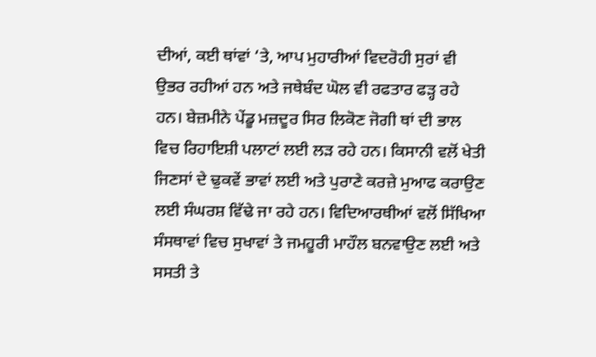ਦੀਆਂ, ਕਈ ਥਾਂਵਾਂ ‘ਤੇ, ਆਪ ਮੁਹਾਰੀਆਂ ਵਿਦਰੋਹੀ ਸੁਰਾਂ ਵੀ ਉਭਰ ਰਹੀਆਂ ਹਨ ਅਤੇ ਜਥੇਬੰਦ ਘੋਲ ਵੀ ਰਫਤਾਰ ਫੜ੍ਹ ਰਹੇ ਹਨ। ਬੇਜ਼ਮੀਨੇ ਪੇਂਡੂ ਮਜ਼ਦੂਰ ਸਿਰ ਲਿਕੋਣ ਜੋਗੀ ਥਾਂ ਦੀ ਭਾਲ ਵਿਚ ਰਿਹਾਇਸ਼ੀ ਪਲਾਟਾਂ ਲਈ ਲੜ ਰਹੇ ਹਨ। ਕਿਸਾਨੀ ਵਲੋਂ ਖੇਤੀ ਜਿਣਸਾਂ ਦੇ ਢੁਕਵੇਂ ਭਾਵਾਂ ਲਈ ਅਤੇ ਪੁਰਾਣੇ ਕਰਜ਼ੇ ਮੁਆਫ ਕਰਾਉਣ ਲਈ ਸੰਘਰਸ਼ ਵਿੱਢੇ ਜਾ ਰਹੇ ਹਨ। ਵਿਦਿਆਰਥੀਆਂ ਵਲੋਂ ਸਿੱਖਿਆ ਸੰਸਥਾਵਾਂ ਵਿਚ ਸੁਖਾਵਾਂ ਤੇ ਜਮਹੂਰੀ ਮਾਹੌਲ ਬਨਵਾਉਣ ਲਈ ਅਤੇ ਸਸਤੀ ਤੇ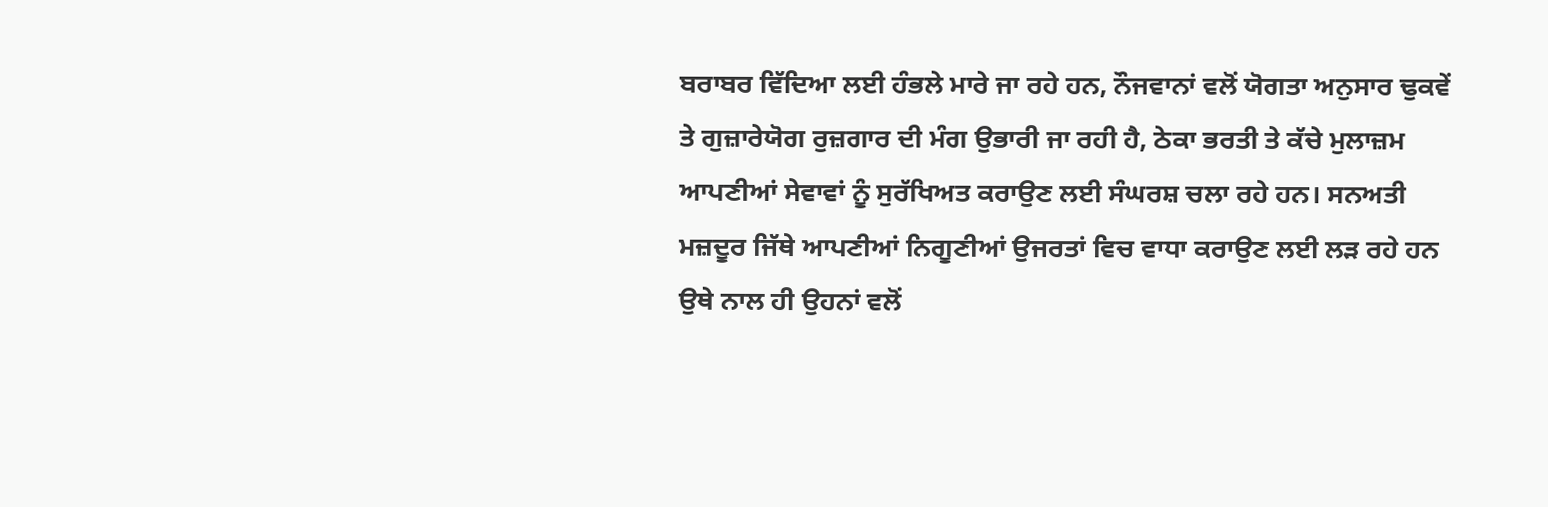ਬਰਾਬਰ ਵਿੱਦਿਆ ਲਈ ਹੰਭਲੇ ਮਾਰੇ ਜਾ ਰਹੇ ਹਨ, ਨੌਜਵਾਨਾਂ ਵਲੋਂ ਯੋਗਤਾ ਅਨੁਸਾਰ ਢੁਕਵੇਂ ਤੇ ਗੁਜ਼ਾਰੇਯੋਗ ਰੁਜ਼ਗਾਰ ਦੀ ਮੰਗ ਉਭਾਰੀ ਜਾ ਰਹੀ ਹੈ, ਠੇਕਾ ਭਰਤੀ ਤੇ ਕੱਚੇ ਮੁਲਾਜ਼ਮ ਆਪਣੀਆਂ ਸੇਵਾਵਾਂ ਨੂੰ ਸੁਰੱਖਿਅਤ ਕਰਾਉਣ ਲਈ ਸੰਘਰਸ਼ ਚਲਾ ਰਹੇ ਹਨ। ਸਨਅਤੀ ਮਜ਼ਦੂਰ ਜਿੱਥੇ ਆਪਣੀਆਂ ਨਿਗੂਣੀਆਂ ਉਜਰਤਾਂ ਵਿਚ ਵਾਧਾ ਕਰਾਉਣ ਲਈ ਲੜ ਰਹੇ ਹਨ ਉਥੇ ਨਾਲ ਹੀ ਉਹਨਾਂ ਵਲੋਂ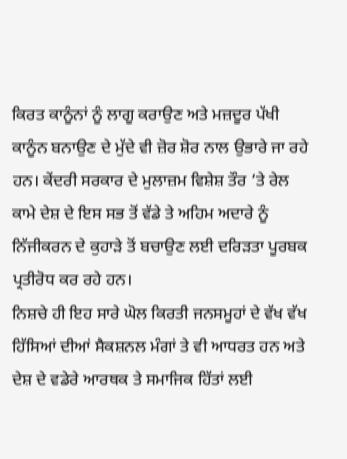ਕਿਰਤ ਕਾਨੂੰਨਾਂ ਨੂੰ ਲਾਗੂ ਕਰਾਉਣ ਅਤੇ ਮਜ਼ਦੂਰ ਪੱਖੀ ਕਾਨੂੰਨ ਬਨਾਉਣ ਦੇ ਮੁੱਦੇ ਵੀ ਜ਼ੋਰ ਸ਼ੋਰ ਨਾਲ ਉਭਾਰੇ ਜਾ ਰਹੇ ਹਨ। ਕੇਂਦਰੀ ਸਰਕਾਰ ਦੇ ਮੁਲਾਜ਼ਮ ਵਿਸ਼ੇਸ਼ ਤੌਰ ‘ਤੇ ਰੇਲ ਕਾਮੇ ਦੇਸ਼ ਦੇ ਇਸ ਸਭ ਤੋਂ ਵੱਡੇ ਤੇ ਅਹਿਮ ਅਦਾਰੇ ਨੂੰ ਨਿੱਜੀਕਰਨ ਦੇ ਕੁਹਾੜੇ ਤੋਂ ਬਚਾਉਣ ਲਈ ਦਰਿੜਤਾ ਪੂਰਬਕ ਪ੍ਰਤੀਰੋਧ ਕਰ ਰਹੇ ਹਨ।
ਨਿਸ਼ਚੇ ਹੀ ਇਹ ਸਾਰੇ ਘੋਲ ਕਿਰਤੀ ਜਨਸਮੂਹਾਂ ਦੇ ਵੱਖ ਵੱਖ ਹਿੱਸਿਆਂ ਦੀਆਂ ਸੈਕਸ਼ਨਲ ਮੰਗਾਂ ਤੇ ਵੀ ਆਧਰਤ ਹਨ ਅਤੇ ਦੇਸ਼ ਦੇ ਵਡੇਰੇ ਆਰਥਕ ਤੇ ਸਮਾਜਿਕ ਹਿੱਤਾਂ ਲਈ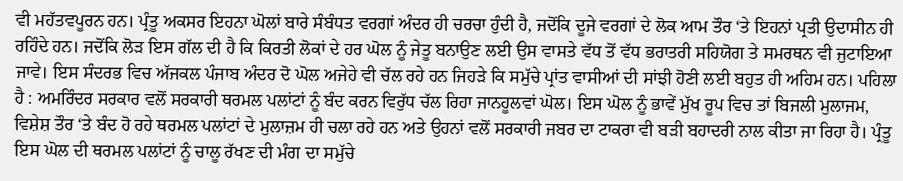ਵੀ ਮਹੱਤਵਪੂਰਨ ਹਨ। ਪ੍ਰੰਤੂ ਅਕਸਰ ਇਹਨਾ ਘੋਲਾਂ ਬਾਰੇ ਸੰਬੰਧਤ ਵਰਗਾਂ ਅੰਦਰ ਹੀ ਚਰਚਾ ਹੁੰਦੀ ਹੈ, ਜਦੋਂਕਿ ਦੂਜੇ ਵਰਗਾਂ ਦੇ ਲੋਕ ਆਮ ਤੌਰ ‘ਤੇ ਇਹਨਾਂ ਪ੍ਰਤੀ ਉਦਾਸੀਨ ਹੀ ਰਹਿੰਦੇ ਹਨ। ਜਦੋਂਕਿ ਲੋੜ ਇਸ ਗੱਲ ਦੀ ਹੈ ਕਿ ਕਿਰਤੀ ਲੋਕਾਂ ਦੇ ਹਰ ਘੋਲ ਨੂੰ ਜੇਤੂ ਬਨਾਉਣ ਲਈ ਉਸ ਵਾਸਤੇ ਵੱਧ ਤੋਂ ਵੱਧ ਭਰਾਤਰੀ ਸਹਿਯੋਗ ਤੇ ਸਮਰਥਨ ਵੀ ਜੁਟਾਇਆ ਜਾਵੇ। ਇਸ ਸੰਦਰਭ ਵਿਚ ਅੱਜਕਲ ਪੰਜਾਬ ਅੰਦਰ ਦੋ ਘੋਲ ਅਜੇਹੇ ਵੀ ਚੱਲ ਰਹੇ ਹਨ ਜਿਹੜੇ ਕਿ ਸਮੁੱਚੇ ਪ੍ਰਾਂਤ ਵਾਸੀਆਂ ਦੀ ਸਾਂਝੀ ਹੋਣੀ ਲਈ ਬਹੁਤ ਹੀ ਅਹਿਮ ਹਨ। ਪਹਿਲਾ ਹੈ : ਅਮਰਿੰਦਰ ਸਰਕਾਰ ਵਲੋਂ ਸਰਕਾਰੀ ਥਰਮਲ ਪਲਾਂਟਾਂ ਨੂੰ ਬੰਦ ਕਰਨ ਵਿਰੁੱਧ ਚੱਲ ਰਿਹਾ ਜਾਨਹੂਲਵਾਂ ਘੋਲ। ਇਸ ਘੋਲ ਨੂੰ ਭਾਵੇਂ ਮੁੱਖ ਰੂਪ ਵਿਚ ਤਾਂ ਬਿਜਲੀ ਮੁਲਾਜਮ, ਵਿਸ਼ੇਸ਼ ਤੌਰ ‘ਤੇ ਬੰਦ ਹੋ ਰਹੇ ਥਰਮਲ ਪਲਾਂਟਾਂ ਦੇ ਮੁਲਾਜ਼ਮ ਹੀ ਚਲਾ ਰਹੇ ਹਨ ਅਤੇ ਉਹਨਾਂ ਵਲੋਂ ਸਰਕਾਰੀ ਜਬਰ ਦਾ ਟਾਕਰਾ ਵੀ ਬੜੀ ਬਹਾਦਰੀ ਨਾਲ ਕੀਤਾ ਜਾ ਰਿਹਾ ਹੈ। ਪ੍ਰੰਤੂ ਇਸ ਘੋਲ ਦੀ ਥਰਮਲ ਪਲਾਂਟਾਂ ਨੂੰ ਚਾਲੂ ਰੱਖਣ ਦੀ ਮੰਗ ਦਾ ਸਮੁੱਚੇ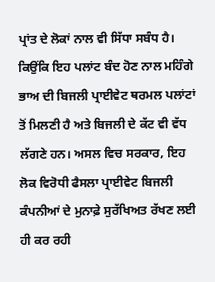ਪ੍ਰਾਂਤ ਦੇ ਲੋਕਾਂ ਨਾਲ ਵੀ ਸਿੱਧਾ ਸਬੰਧ ਹੈ। ਕਿਉਂਕਿ ਇਹ ਪਲਾਂਟ ਬੰਦ ਹੋਣ ਨਾਲ ਮਹਿੰਗੇ ਭਾਅ ਦੀ ਬਿਜਲੀ ਪ੍ਰਾਈਵੇਟ ਥਰਮਲ ਪਲਾਂਟਾਂ ਤੋਂ ਮਿਲਣੀ ਹੈ ਅਤੇ ਬਿਜਲੀ ਦੇ ਕੱਟ ਵੀ ਵੱਧ ਲੱਗਣੇ ਹਨ। ਅਸਲ ਵਿਚ ਸਰਕਾਰ, ਇਹ ਲੋਕ ਵਿਰੋਧੀ ਫੈਸਲਾ ਪ੍ਰਾਈਵੇਟ ਬਿਜਲੀ ਕੰਪਨੀਆਂ ਦੇ ਮੁਨਾਫ਼ੇ ਸੁਰੱਖਿਅਤ ਰੱਖਣ ਲਈ ਹੀ ਕਰ ਰਹੀ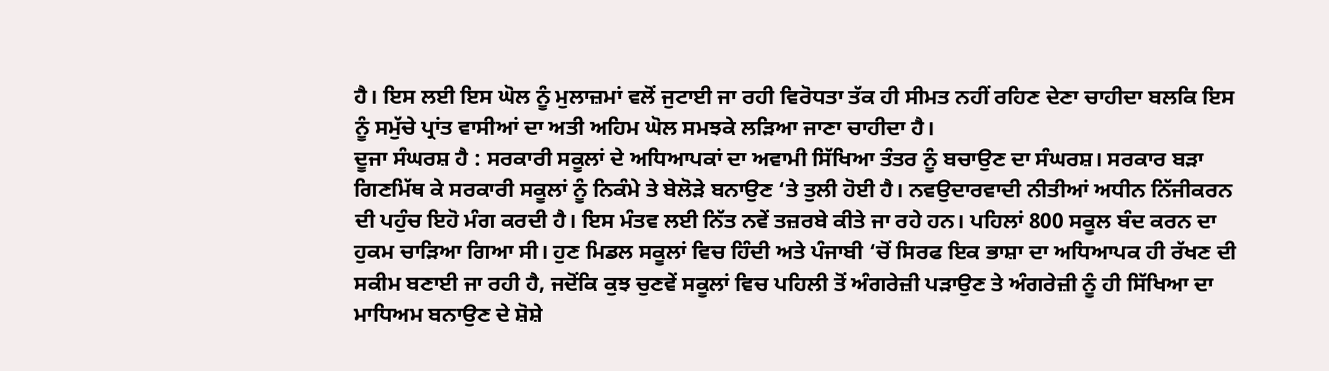ਹੈ। ਇਸ ਲਈ ਇਸ ਘੋਲ ਨੂੰ ਮੁਲਾਜ਼ਮਾਂ ਵਲੋਂ ਜੁਟਾਈ ਜਾ ਰਹੀ ਵਿਰੋਧਤਾ ਤੱਕ ਹੀ ਸੀਮਤ ਨਹੀਂ ਰਹਿਣ ਦੇਣਾ ਚਾਹੀਦਾ ਬਲਕਿ ਇਸ ਨੂੰ ਸਮੁੱਚੇ ਪ੍ਰਾਂਤ ਵਾਸੀਆਂ ਦਾ ਅਤੀ ਅਹਿਮ ਘੋਲ ਸਮਝਕੇ ਲੜਿਆ ਜਾਣਾ ਚਾਹੀਦਾ ਹੈ।
ਦੂਜਾ ਸੰਘਰਸ਼ ਹੈ : ਸਰਕਾਰੀ ਸਕੂਲਾਂ ਦੇ ਅਧਿਆਪਕਾਂ ਦਾ ਅਵਾਮੀ ਸਿੱਖਿਆ ਤੰਤਰ ਨੂੰ ਬਚਾਉਣ ਦਾ ਸੰਘਰਸ਼। ਸਰਕਾਰ ਬੜਾ ਗਿਣਮਿੱਥ ਕੇ ਸਰਕਾਰੀ ਸਕੂਲਾਂ ਨੂੰ ਨਿਕੰਮੇ ਤੇ ਬੇਲੋੜੇ ਬਨਾਉਣ ‘ਤੇ ਤੁਲੀ ਹੋਈ ਹੈ। ਨਵਉਦਾਰਵਾਦੀ ਨੀਤੀਆਂ ਅਧੀਨ ਨਿੱਜੀਕਰਨ ਦੀ ਪਹੁੰਚ ਇਹੋ ਮੰਗ ਕਰਦੀ ਹੈ। ਇਸ ਮੰਤਵ ਲਈ ਨਿੱਤ ਨਵੇਂ ਤਜ਼ਰਬੇ ਕੀਤੇ ਜਾ ਰਹੇ ਹਨ। ਪਹਿਲਾਂ 800 ਸਕੂਲ ਬੰਦ ਕਰਨ ਦਾ ਹੁਕਮ ਚਾੜਿਆ ਗਿਆ ਸੀ। ਹੁਣ ਮਿਡਲ ਸਕੂਲਾਂ ਵਿਚ ਹਿੰਦੀ ਅਤੇ ਪੰਜਾਬੀ ‘ਚੋਂ ਸਿਰਫ ਇਕ ਭਾਸ਼ਾ ਦਾ ਅਧਿਆਪਕ ਹੀ ਰੱਖਣ ਦੀ ਸਕੀਮ ਬਣਾਈ ਜਾ ਰਹੀ ਹੈ, ਜਦੋਂਕਿ ਕੁਝ ਚੁਣਵੇਂ ਸਕੂਲਾਂ ਵਿਚ ਪਹਿਲੀ ਤੋਂ ਅੰਗਰੇਜ਼ੀ ਪੜਾਉਣ ਤੇ ਅੰਗਰੇਜ਼ੀ ਨੂੰ ਹੀ ਸਿੱਖਿਆ ਦਾ ਮਾਧਿਅਮ ਬਨਾਉਣ ਦੇ ਸ਼ੋਸ਼ੇ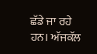ਛੱਡੇ ਜਾ ਰਹੇ ਹਨ। ਅੱਜਕੱਲ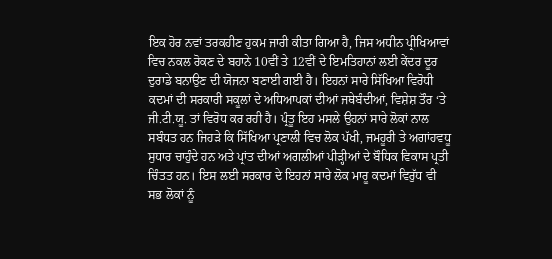ਇਕ ਹੋਰ ਨਵਾਂ ਤਰਕਹੀਣ ਹੁਕਮ ਜਾਰੀ ਕੀਤਾ ਗਿਆ ਹੈ, ਜਿਸ ਅਧੀਨ ਪ੍ਰੀਖਿਆਵਾਂ ਵਿਚ ਨਕਲ ਰੋਕਣ ਦੇ ਬਹਾਨੇ 10ਵੀਂ ਤੇ 12ਵੀਂ ਦੇ ਇਮਤਿਹਾਨਾਂ ਲਈ ਕੇਂਦਰ ਦੂਰ ਦੁਰਾਡੇ ਬਨਾਉਣ ਦੀ ਯੋਜਨਾ ਬਣਾਈ ਗਈ ਹੈ। ਇਹਨਾਂ ਸਾਰੇ ਸਿੱਖਿਆ ਵਿਰੋਧੀ ਕਦਮਾਂ ਦੀ ਸਰਕਾਰੀ ਸਕੂਲਾਂ ਦੇ ਅਧਿਆਪਕਾਂ ਦੀਆਂ ਜਥੇਬੰਦੀਆਂ, ਵਿਸ਼ੇਸ਼ ਤੌਰ ‘ਤੇ ਜੀ.ਟੀ.ਯੂ. ਤਾਂ ਵਿਰੋਧ ਕਰ ਰਹੀ ਹੈ। ਪ੍ਰੰਤੂ ਇਹ ਮਸਲੇ ਉਹਨਾਂ ਸਾਰੇ ਲੋਕਾਂ ਨਾਲ ਸਬੰਧਤ ਹਨ ਜਿਹੜੇ ਕਿ ਸਿੱਖਿਆ ਪ੍ਰਣਾਲੀ ਵਿਚ ਲੋਕ ਪੱਖੀ, ਜਮਹੂਰੀ ਤੇ ਅਗਾਂਹਵਧੂ ਸੁਧਾਰ ਚਾਹੁੰਦੇ ਹਨ ਅਤੇ ਪ੍ਰਾਂਤ ਦੀਆਂ ਅਗਲੀਆਂ ਪੀੜ੍ਹੀਆਂ ਦੇ ਬੌਧਿਕ ਵਿਕਾਸ ਪ੍ਰਤੀ ਚਿੰਤਤ ਹਨ। ਇਸ ਲਈ ਸਰਕਾਰ ਦੇ ਇਹਨਾਂ ਸਾਰੇ ਲੋਕ ਮਾਰੂ ਕਦਮਾਂ ਵਿਰੁੱਧ ਵੀ ਸਭ ਲੋਕਾਂ ਨੂੰ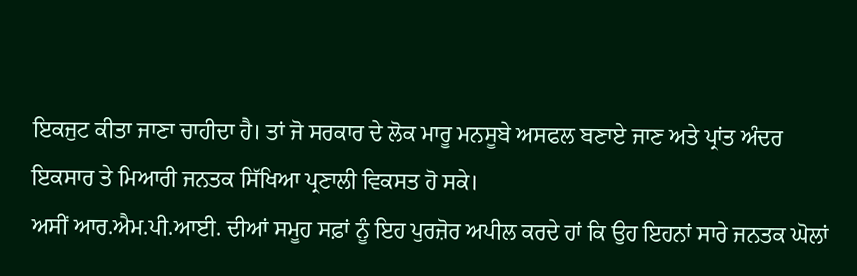ਇਕਜੁਟ ਕੀਤਾ ਜਾਣਾ ਚਾਹੀਦਾ ਹੈ। ਤਾਂ ਜੋ ਸਰਕਾਰ ਦੇ ਲੋਕ ਮਾਰੂ ਮਨਸੂਬੇ ਅਸਫਲ ਬਣਾਏ ਜਾਣ ਅਤੇ ਪ੍ਰਾਂਤ ਅੰਦਰ ਇਕਸਾਰ ਤੇ ਮਿਆਰੀ ਜਨਤਕ ਸਿੱਖਿਆ ਪ੍ਰਣਾਲੀ ਵਿਕਸਤ ਹੋ ਸਕੇ।
ਅਸੀਂ ਆਰ.ਐਮ.ਪੀ.ਆਈ. ਦੀਆਂ ਸਮੂਹ ਸਫ਼ਾਂ ਨੂੰ ਇਹ ਪੁਰਜ਼ੋਰ ਅਪੀਲ ਕਰਦੇ ਹਾਂ ਕਿ ਉਹ ਇਹਨਾਂ ਸਾਰੇ ਜਨਤਕ ਘੋਲਾਂ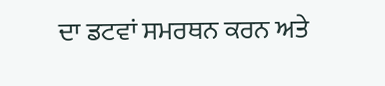ਦਾ ਡਟਵਾਂ ਸਮਰਥਨ ਕਰਨ ਅਤੇ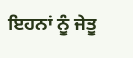ਇਹਨਾਂ ਨੂੰ ਜੇਤੂ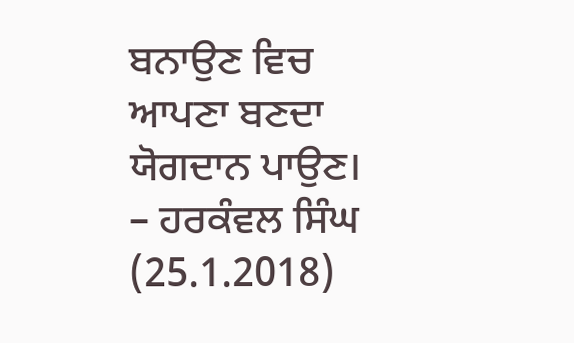ਬਨਾਉਣ ਵਿਚ ਆਪਣਾ ਬਣਦਾ ਯੋਗਦਾਨ ਪਾਉਣ।
– ਹਰਕੰਵਲ ਸਿੰਘ (25.1.2018)